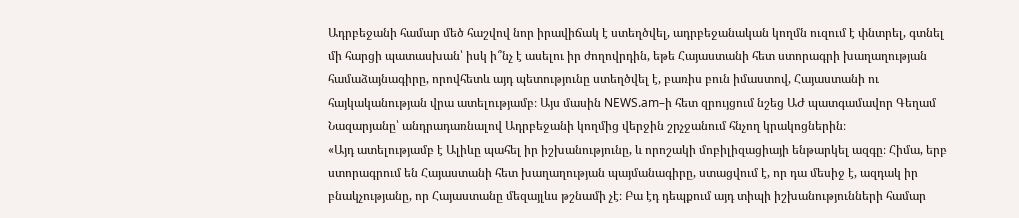Ադրբեջանի համար մեծ հաշվով նոր իրավիճակ է ստեղծվել, ադրբեջանական կողմն ուզում է փնտրել, գտնել մի հարցի պատասխան՝ իսկ ի՞նչ է ասելու իր ժողովրդին, եթե Հայաստանի հետ ստորագրի խաղաղության համաձայնագիրը, որովհետև այդ պետությունը ստեղծվել է, բառիս բուն իմաստով, Հայաստանի ու հայկականության վրա ատելությամբ։ Այս մասին NEWS.am–ի հետ զրույցում նշեց ԱԺ պատգամավոր Գեղամ Նազարյանը՝ անդրադառնալով Ադրբեջանի կողմից վերջին շրչջանում հնչող կրակոցներին։
«Այդ ատելությամբ է Ալիևը պահել իր իշխանությունը, և որոշակի մոբիլիզացիայի ենթարկել ազգը։ Հիմա, երբ ստորագրում են Հայաստանի հետ խաղաղության պայմանագիրը, ստացվում է, որ դա մեսիջ է, ազդակ իր բնակչությանը, որ Հայաստանը մեզայլևս թշնամի չէ։ Բա էդ դեպքում այդ տիպի իշխանությունների համար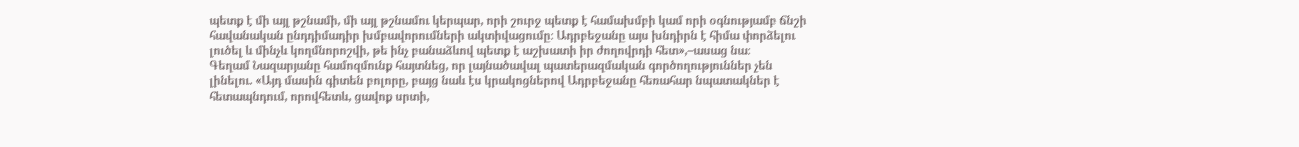պետք է մի այլ թշնամի, մի այլ թշնամու կերպար, որի շուրջ պետք է համախմբի կամ որի օգնությամբ ճնշի հավանական ընդդիմադիր խմբավորումների ակտիվացումը։ Ադրբեջանը այս խնդիրն է հիմա փորձելու լուծել և մինչև կողմնորոշվի, թե ինչ բանաձևով պետք է աշխատի իր ժողովրդի հետ»,–ասաց նա։
Գեղամ Նազարյանը համոզմունք հայտնեց, որ լայնածավալ պատերազմական գործողություններ չեն լինելու. «Այդ մասին գիտեն բոլորը, բայց նաև էս կրակոցներով Ադրբեջանը հեռահար նպատակներ է հետապնդում, որովհետև, ցավոք սրտի,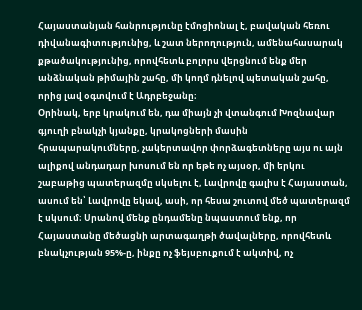Հայաստանյան հանրությունը էմոցիոնալ է, բավական հեռու դիվանագիտությունից, և շատ ներողություն, ամենահասարակ քթածակությունից, որովհետև բոլորս վերցնում ենք մեր անձնական թիմային շահը, մի կողմ դնելով պետական շահը, որից լավ օգտվում է Ադրբեջանը։
Օրինակ, երբ կրակում են, դա միայն չի վտանգում Խոզնավար գյուղի բնակչի կյանքը, կրակոցների մասին հրապարակումները, չակերտավոր փորձագետները այս ու այն ալիքով անդադար խոսում են որ եթե ոչ այսօր, մի երկու շաբաթից պատերազմը սկսելու է, Լավրովը գալիս է Հայաստան, ասում են՝ Լավրովը եկավ, ասի, որ հեսա շուտով մեծ պատերազմ է սկսում։ Սրանով մենք ընդամենը նպաստում ենք, որ Հայաստանը մեծացնի արտագաղթի ծավալները, որովհետև բնակչության 95%-ը, ինքը ոչ ֆեյսբուքում է ակտիվ, ոչ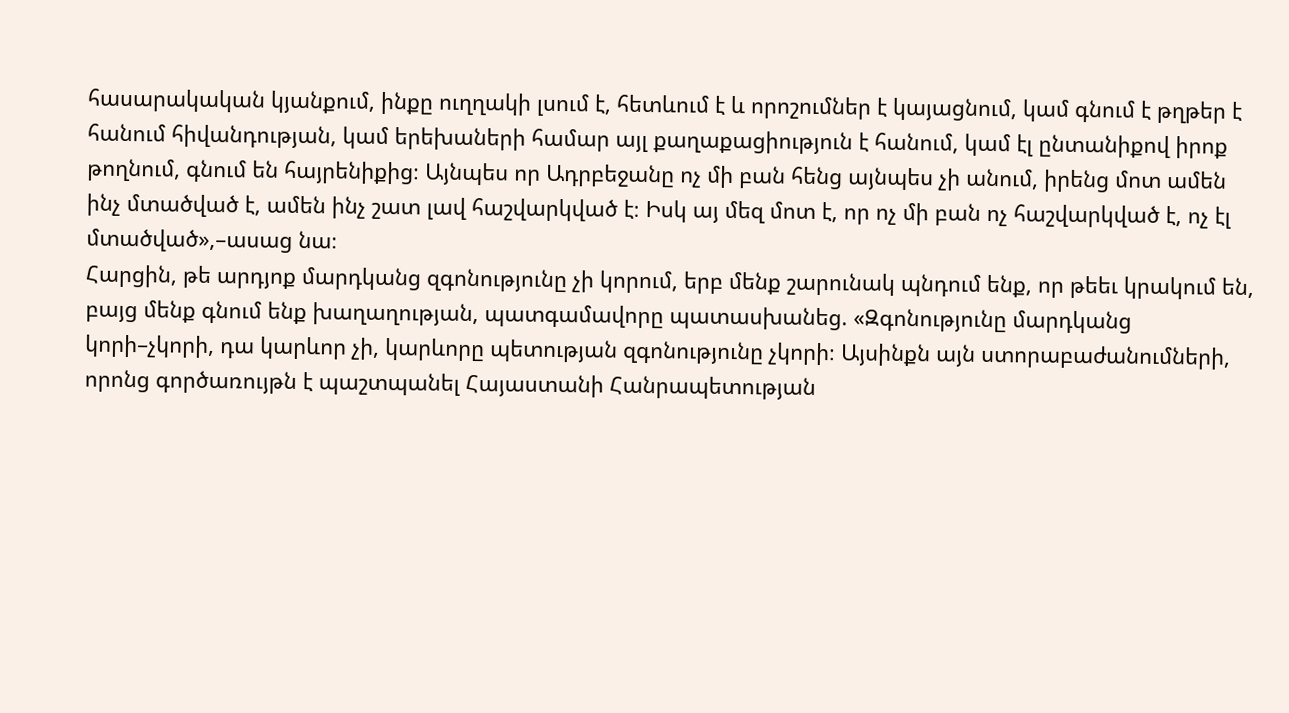հասարակական կյանքում, ինքը ուղղակի լսում է, հետևում է և որոշումներ է կայացնում, կամ գնում է թղթեր է հանում հիվանդության, կամ երեխաների համար այլ քաղաքացիություն է հանում, կամ էլ ընտանիքով իրոք թողնում, գնում են հայրենիքից։ Այնպես որ Ադրբեջանը ոչ մի բան հենց այնպես չի անում, իրենց մոտ ամեն ինչ մտածված է, ամեն ինչ շատ լավ հաշվարկված է։ Իսկ այ մեզ մոտ է, որ ոչ մի բան ոչ հաշվարկված է, ոչ էլ մտածված»,–ասաց նա։
Հարցին, թե արդյոք մարդկանց զգոնությունը չի կորում, երբ մենք շարունակ պնդում ենք, որ թեեւ կրակում են, բայց մենք գնում ենք խաղաղության, պատգամավորը պատասխանեց. «Զգոնությունը մարդկանց կորի–չկորի, դա կարևոր չի, կարևորը պետության զգոնությունը չկորի։ Այսինքն այն ստորաբաժանումների, որոնց գործառույթն է պաշտպանել Հայաստանի Հանրապետության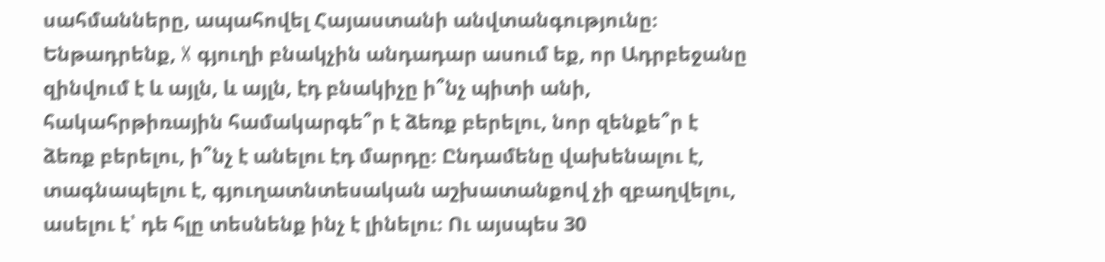սահմանները, ապահովել Հայաստանի անվտանգությունը։
Ենթադրենք, X գյուղի բնակչին անդադար ասում եք, որ Ադրբեջանը զինվում է և այլն, և այլն, էդ բնակիչը ի՞նչ պիտի անի, հակահրթիռային համակարգե՞ր է ձեռք բերելու, նոր զենքե՞ր է ձեռք բերելու, ի՞նչ է անելու էդ մարդը։ Ընդամենը վախենալու է, տագնապելու է, գյուղատնտեսական աշխատանքով չի զբաղվելու, ասելու է՝ դե հլը տեսնենք ինչ է լինելու։ Ու այսպես 30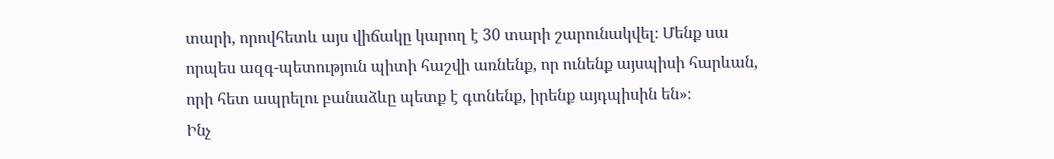տարի, որովհետև այս վիճակը կարող է 30 տարի շարունակվել։ Մենք սա որպես ազգ-պետություն պիտի հաշվի առնենք, որ ունենք այսպիսի հարևան, որի հետ ապրելու բանաձևը պետք է գտնենք, իրենք այդպիսին են»։
Ինչ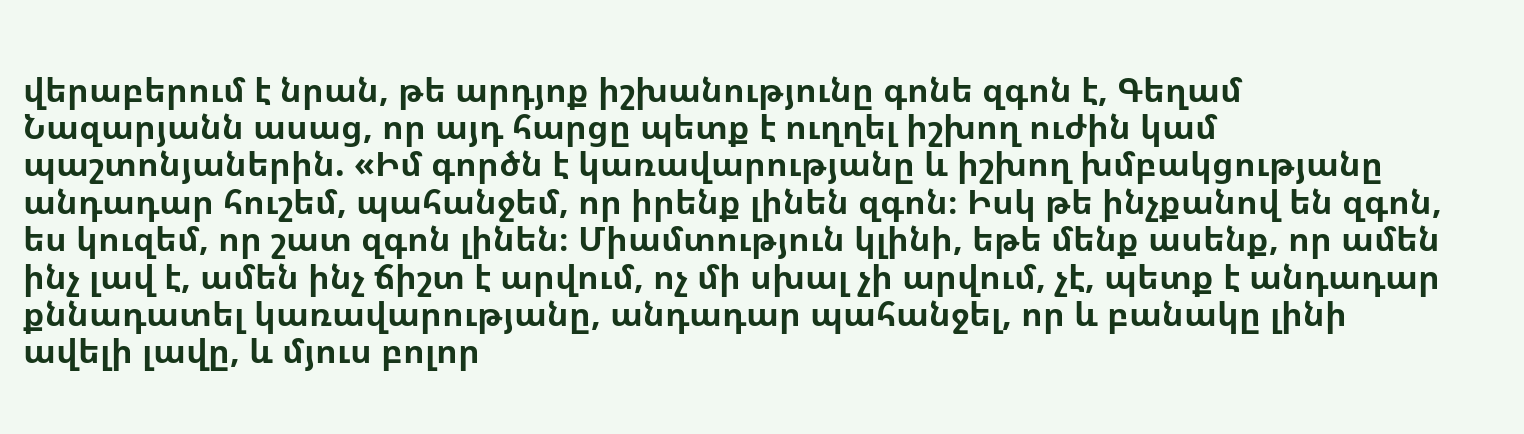վերաբերում է նրան, թե արդյոք իշխանությունը գոնե զգոն է, Գեղամ Նազարյանն ասաց, որ այդ հարցը պետք է ուղղել իշխող ուժին կամ պաշտոնյաներին. «Իմ գործն է կառավարությանը և իշխող խմբակցությանը անդադար հուշեմ, պահանջեմ, որ իրենք լինեն զգոն։ Իսկ թե ինչքանով են զգոն, ես կուզեմ, որ շատ զգոն լինեն։ Միամտություն կլինի, եթե մենք ասենք, որ ամեն ինչ լավ է, ամեն ինչ ճիշտ է արվում, ոչ մի սխալ չի արվում, չէ, պետք է անդադար քննադատել կառավարությանը, անդադար պահանջել, որ և բանակը լինի ավելի լավը, և մյուս բոլոր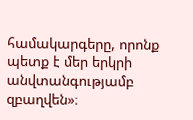համակարգերը, որոնք պետք է մեր երկրի անվտանգությամբ զբաղվեն»։